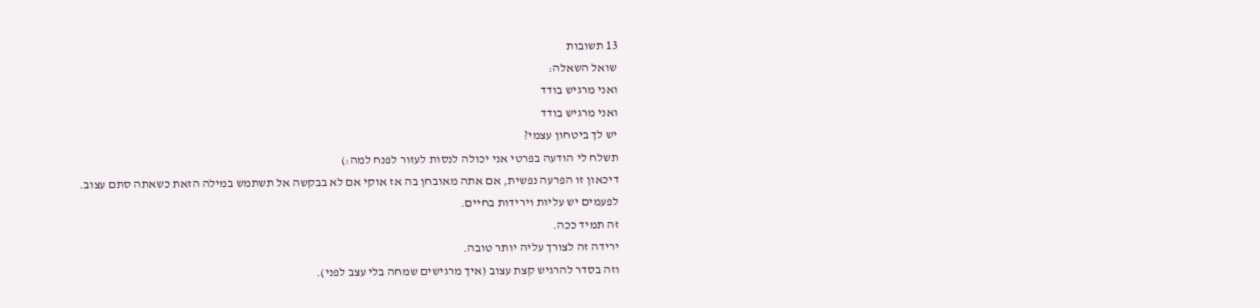13 תשובות
שואל השאלה:
ואני מרגיש בודד
ואני מרגיש בודד
יש לך ביטחון עצמי?
תשלח לי הודעה בפרטי אני יכולה לנסות לעזור לפנח למה:)
דיכאון זו הפרעה נפשית, אם אתה מאובחן בה אז אוקי אם לא בבקשה אל תשתמש במילה הזאת כשאתה סתם עצוב.
לפעמים יש עליות וירידות בחיים.
זה תמיד ככה.
ירידה זה לצורך עליה יותר טובה.
וזה בסדר להרגיש קצת עצוב (איך מרגישים שמחה בלי עצב לפני).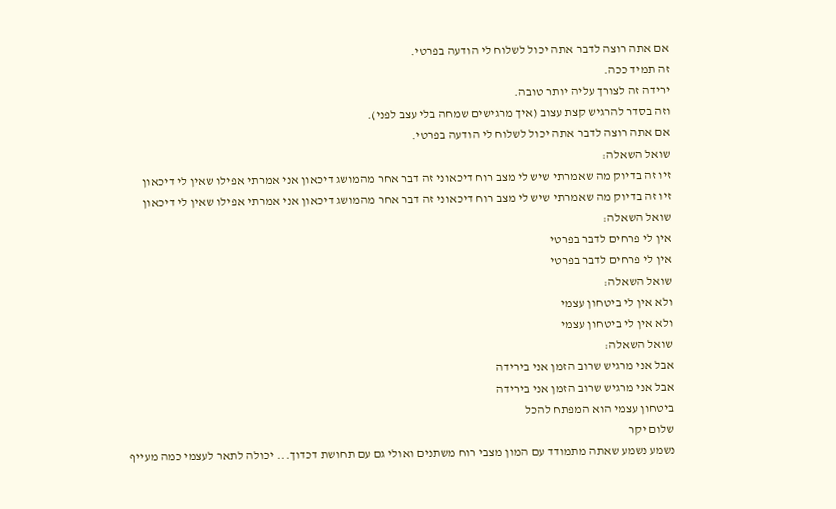אם אתה רוצה לדבר אתה יכול לשלוח לי הודעה בפרטי.
זה תמיד ככה.
ירידה זה לצורך עליה יותר טובה.
וזה בסדר להרגיש קצת עצוב (איך מרגישים שמחה בלי עצב לפני).
אם אתה רוצה לדבר אתה יכול לשלוח לי הודעה בפרטי.
שואל השאלה:
זיו זה בדיוק מה שאמרתי שיש לי מצב רוח דיכאוני זה דבר אחר מהמושג דיכאון אני אמרתי אפילו שאין לי דיכאון
זיו זה בדיוק מה שאמרתי שיש לי מצב רוח דיכאוני זה דבר אחר מהמושג דיכאון אני אמרתי אפילו שאין לי דיכאון
שואל השאלה:
אין לי פרחים לדבר בפרטי
אין לי פרחים לדבר בפרטי
שואל השאלה:
ולא אין לי ביטחון עצמי
ולא אין לי ביטחון עצמי
שואל השאלה:
אבל אני מרגיש שרוב הזמן אני בירידה
אבל אני מרגיש שרוב הזמן אני בירידה
ביטחון עצמי הוא המפתח להכל
שלום יקר
נשמע נשמע שאתה מתמודד עם המון מצבי רוח משתנים ואולי גם עם תחושת דכדוך... יכולה לתאר לעצמי כמה מעייף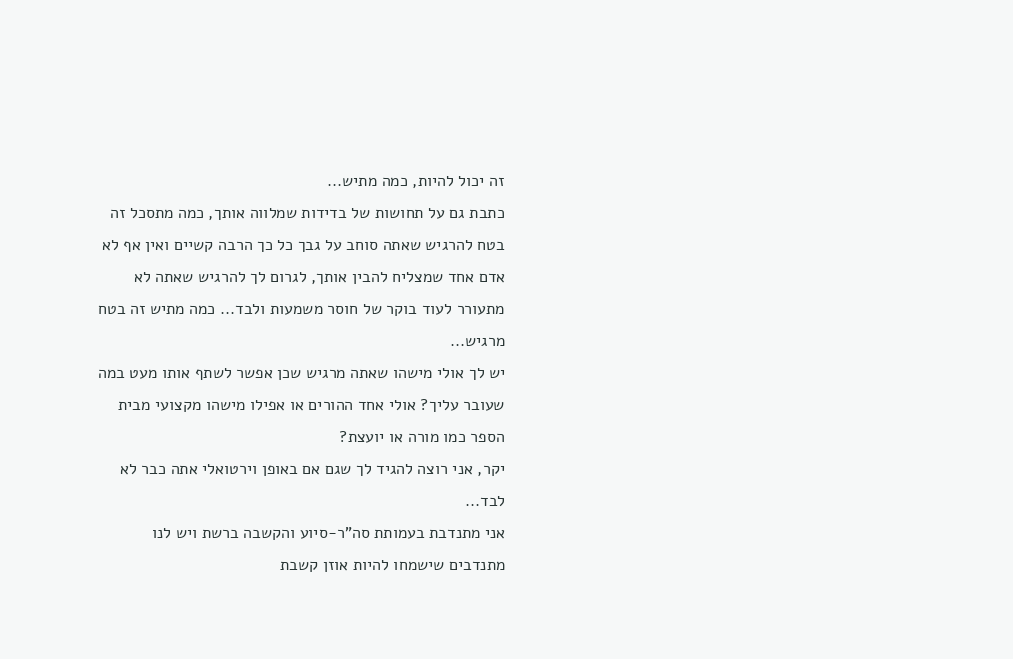זה יכול להיות, כמה מתיש...
כתבת גם על תחושות של בדידות שמלווה אותך, כמה מתסכל זה בטח להרגיש שאתה סוחב על גבך כל כך הרבה קשיים ואין אף לא אדם אחד שמצליח להבין אותך, לגרום לך להרגיש שאתה לא מתעורר לעוד בוקר של חוסר משמעות ולבד... כמה מתיש זה בטח מרגיש...
יש לך אולי מישהו שאתה מרגיש שכן אפשר לשתף אותו מעט במה שעובר עליך? אולי אחד ההורים או אפילו מישהו מקצועי מבית הספר כמו מורה או יועצת?
יקר, אני רוצה להגיד לך שגם אם באופן וירטואלי אתה כבר לא לבד...
אני מתנדבת בעמותת סה"ר-סיוע והקשבה ברשת ויש לנו מתנדבים שישמחו להיות אוזן קשבת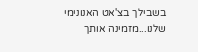בשבילך בצ'אט האנונימי שלנו...מזמינה אותך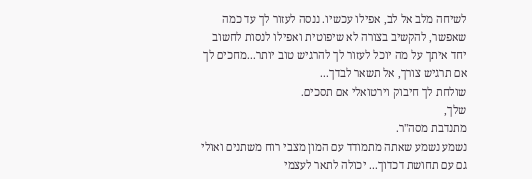לשיחה מלב אל לב, אפילו עכשיו. ננסה לעזור לך עד כמה שאפשר, להקשיב בצורה לא שיפוטית ואפילו לנסות לחשוב יחד איתך על מה יוכל לעזור לך להרגיש טוב יותר...מחכים לך אם תרגיש צורך, אל תשאר לבדך...
שולחת לך חיבוק וירטואלי אם תסכים.
שלך,
מתנדבת מסה"ר.
נשמע נשמע שאתה מתמודד עם המון מצבי רוח משתנים ואולי גם עם תחושת דכדוך... יכולה לתאר לעצמי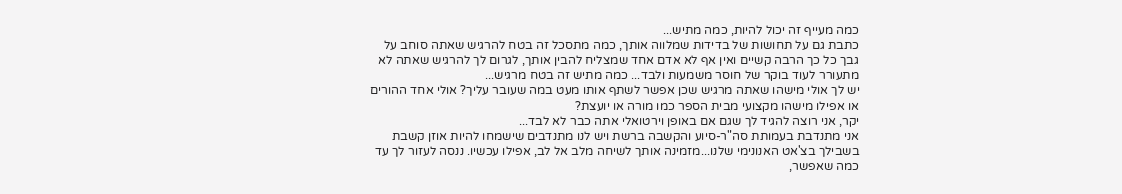כמה מעייף זה יכול להיות, כמה מתיש...
כתבת גם על תחושות של בדידות שמלווה אותך, כמה מתסכל זה בטח להרגיש שאתה סוחב על גבך כל כך הרבה קשיים ואין אף לא אדם אחד שמצליח להבין אותך, לגרום לך להרגיש שאתה לא מתעורר לעוד בוקר של חוסר משמעות ולבד... כמה מתיש זה בטח מרגיש...
יש לך אולי מישהו שאתה מרגיש שכן אפשר לשתף אותו מעט במה שעובר עליך? אולי אחד ההורים או אפילו מישהו מקצועי מבית הספר כמו מורה או יועצת?
יקר, אני רוצה להגיד לך שגם אם באופן וירטואלי אתה כבר לא לבד...
אני מתנדבת בעמותת סה"ר-סיוע והקשבה ברשת ויש לנו מתנדבים שישמחו להיות אוזן קשבת בשבילך בצ'אט האנונימי שלנו...מזמינה אותך לשיחה מלב אל לב, אפילו עכשיו. ננסה לעזור לך עד כמה שאפשר,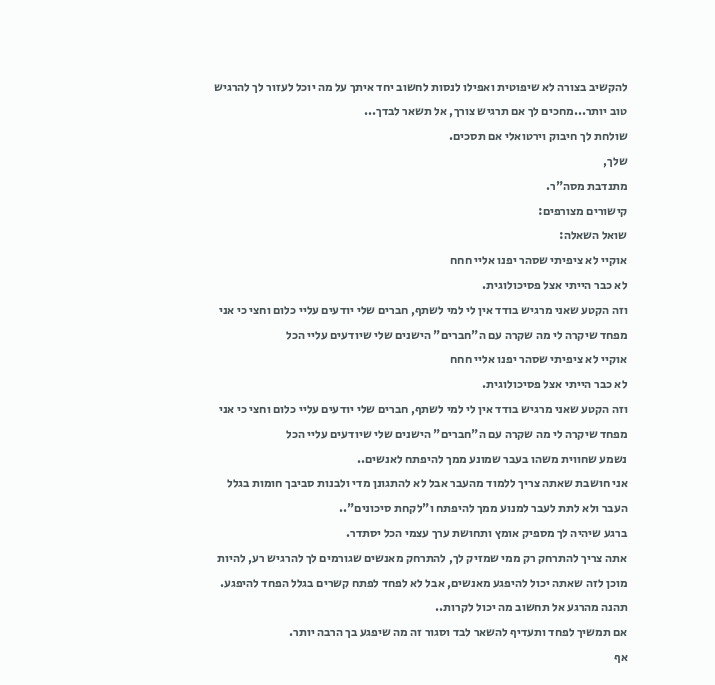להקשיב בצורה לא שיפוטית ואפילו לנסות לחשוב יחד איתך על מה יוכל לעזור לך להרגיש טוב יותר...מחכים לך אם תרגיש צורך, אל תשאר לבדך...
שולחת לך חיבוק וירטואלי אם תסכים.
שלך,
מתנדבת מסה"ר.
קישורים מצורפים:
שואל השאלה:
אוקיי לא ציפיתי שסהר יפנו אליי חחח
לא כבר הייתי אצל פסיכולוגית.
וזה הקטע שאני מרגיש בודד אין לי למי לשתף, חברים שלי יודעים עליי כלום וחצי כי אני מפחד שיקרה לי מה שקרה עם ה"חברים" הישנים שלי שיודעים עליי הכל
אוקיי לא ציפיתי שסהר יפנו אליי חחח
לא כבר הייתי אצל פסיכולוגית.
וזה הקטע שאני מרגיש בודד אין לי למי לשתף, חברים שלי יודעים עליי כלום וחצי כי אני מפחד שיקרה לי מה שקרה עם ה"חברים" הישנים שלי שיודעים עליי הכל
נשמע שחווית משהו בעבר שמונע ממך להיפתח לאנשים..
אני חושבת שאתה צריך ללמוד מהעבר אבל לא להתגונן מדי ולבנות סביבך חומות בגלל העבר ולא לתת לעבר למנוע ממך להיפתח ו"לקחת סיכונים"..
ברגע שיהיה לך מספיק אומץ ותחושת ערך עצמי הכל יסתדר.
אתה צריך להתרחק רק ממי שמזיק לך, להתרחק מאנשים שגורמים לך להרגיש רע, להיות מוכן לזה שאתה יכול להיפגע מאנשים, אבל לא לפחד לפתח קשרים בגלל הפחד להיפגע.
תהנה מהרגע אל תחשוב מה יכול לקרות..
אם תמשיך לפחד ותעדיף להשאר לבד וסגור זה מה שיפגע בך הרבה יותר.
אף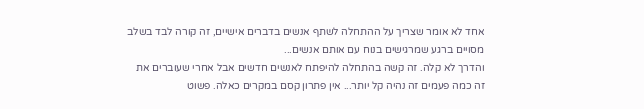אחד לא אומר שצריך על ההתחלה לשתף אנשים בדברים אישיים, זה קורה לבד בשלב מסויים ברגע שמרגישים בנוח עם אותם אנשים...
והדרך לא קלה. זה קשה בהתחלה להיפתח לאנשים חדשים אבל אחרי שעוברים את זה כמה פעמים זה נהיה קל יותר... אין פתרון קסם במקרים כאלה. פשוט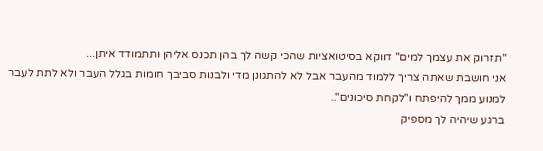"תזרוק את עצמך למים" דווקא בסיטואציות שהכי קשה לך בהן תכנס אליהן ותתמודד איתן...
אני חושבת שאתה צריך ללמוד מהעבר אבל לא להתגונן מדי ולבנות סביבך חומות בגלל העבר ולא לתת לעבר למנוע ממך להיפתח ו"לקחת סיכונים"..
ברגע שיהיה לך מספיק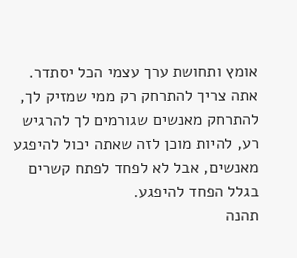אומץ ותחושת ערך עצמי הכל יסתדר.
אתה צריך להתרחק רק ממי שמזיק לך, להתרחק מאנשים שגורמים לך להרגיש רע, להיות מוכן לזה שאתה יכול להיפגע מאנשים, אבל לא לפחד לפתח קשרים בגלל הפחד להיפגע.
תהנה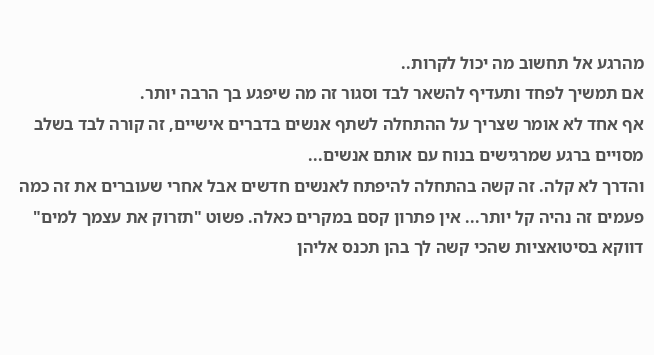מהרגע אל תחשוב מה יכול לקרות..
אם תמשיך לפחד ותעדיף להשאר לבד וסגור זה מה שיפגע בך הרבה יותר.
אף אחד לא אומר שצריך על ההתחלה לשתף אנשים בדברים אישיים, זה קורה לבד בשלב מסויים ברגע שמרגישים בנוח עם אותם אנשים...
והדרך לא קלה. זה קשה בהתחלה להיפתח לאנשים חדשים אבל אחרי שעוברים את זה כמה פעמים זה נהיה קל יותר... אין פתרון קסם במקרים כאלה. פשוט "תזרוק את עצמך למים" דווקא בסיטואציות שהכי קשה לך בהן תכנס אליהן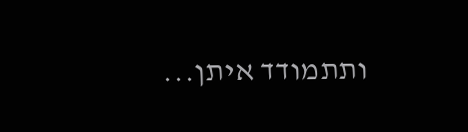ותתמודד איתן...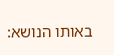באותו הנושא: